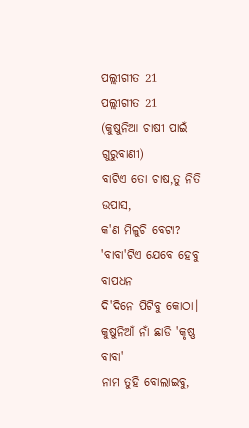ପଲ୍ଲୀଗୀତ 21
ପଲ୍ଲୀଗୀତ 21
(କୁଷୁନିଆ ଚାଷୀ ପାଇଁ ଗୁରୁବାଣୀ)
ବାଟିଏ ତୋ ଚାଷ,ତୁ ନିତି ଉପାସ,
କ'ଣ ମିଳୁଚି ବେଟା?
'ବାବା'ଟିଏ ଯେବେ ହେବୁ ବାପଧନ
ଦି'ଦିନେ ପିଟିବୁ କୋଠା।
କୁଷୁନିଆଁ ନାଁ ଛାଡି 'କୃଷ୍ଣ ବାବା'
ନାମ ତୁହି ବୋଲାଇବୁ,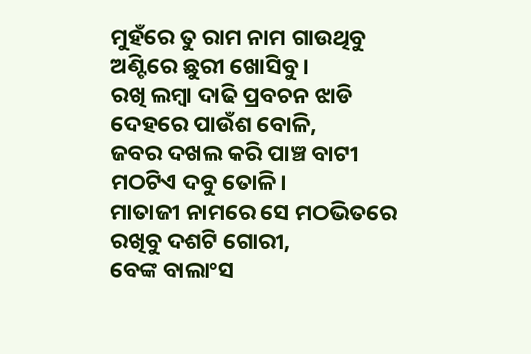ମୁହଁରେ ତୁ ରାମ ନାମ ଗାଉଥିବୁ
ଅଣ୍ଟିରେ ଛୁରୀ ଖୋସିବୁ।
ରଖି ଲମ୍ବା ଦାଢି ପ୍ରବଚନ ଝାଡି
ଦେହରେ ପାଉଁଶ ବୋଳି,
ଜବର ଦଖଲ କରି ପାଞ୍ଚ ବାଟୀ
ମଠଟିଏ ଦବୁ ତୋଳି।
ମାତାଜୀ ନାମରେ ସେ ମଠଭିତରେ
ରଖିବୁ ଦଶଟି ଗୋରୀ,
ବେଙ୍କ ବାଲାଂସ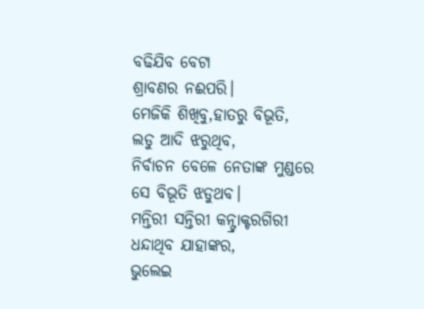ବଢିଯିବ ବେଟା
ଶ୍ରାବଣର ନଈପରି।
ମେଜିକି ଶିଖିବୁ,ହାତରୁ ବିଭୂତି,
ଲଡୁ ଆଦି ଝରୁଥିବ,
ନିର୍ବାଚନ ବେଳେ ନେତାଙ୍କ ମୁଣ୍ଡରେ
ସେ ବିଭୂତି ଝଡୁଥବ।
ମନ୍ତିରୀ ସନ୍ତିରୀ କନ୍ଟ୍ରାକ୍ଟରଗିରୀ
ଧନ୍ଦାଥିବ ଯାହାଙ୍କର,
ଭୁଲେଇ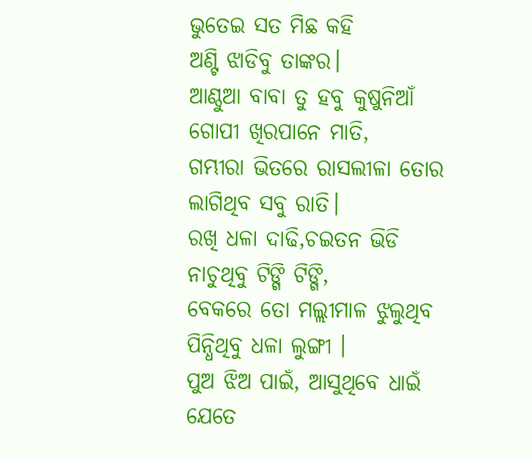ଭୁତେଇ ସତ ମିଛ କହି
ଅଣ୍ଟି ଝାଡିବୁ ତାଙ୍କର।
ଆଣ୍ଠୁଆ ବାବା ତୁ ହବୁ କୁଷୁନିଆଁ
ଗୋପୀ ଖିରପାନେ ମାତି,
ଗମ୍ଭୀରା ଭିତରେ ରାସଲୀଳା ତୋର
ଲାଗିଥିବ ସବୁ ରାତି।
ରଖି ଧଳା ଦାଢି,ଚଇତନ ଭିଡି
ନାଚୁଥିବୁ ଟିଙ୍ଗି ଟିଙ୍ଗି,
ବେକରେ ତୋ ମଲ୍ଲୀମାଳ ଝୁଲୁଥିବ
ପିନ୍ଧିଥିବୁ ଧଳା ଲୁଙ୍ଗୀ ।
ପୁଅ ଝିଅ ପାଇଁ, ଆସୁଥିବେ ଧାଇଁ
ଯେତେ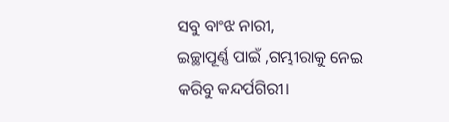ସବୁ ବାଂଝ ନାରୀ,
ଇଚ୍ଛାପୂର୍ଣ୍ଣ ପାଇଁ ,ଗମ୍ଭୀରାକୁ ନେଇ
କରିବୁ କନ୍ଦର୍ପଗିରୀ।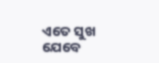ଏତେ ସୁଖ ଯେବେ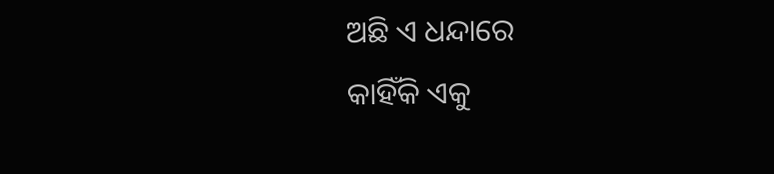ଅଛି ଏ ଧନ୍ଦାରେ
କାହିଁକି ଏକୁ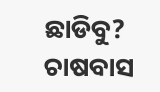ଛାଡିବୁ?
ଚାଷବାସ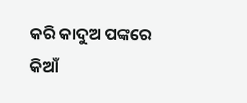କରି କାଦୁଅ ପଙ୍କରେ
କିଆଁ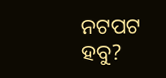ନଟପଟ ହବୁ?